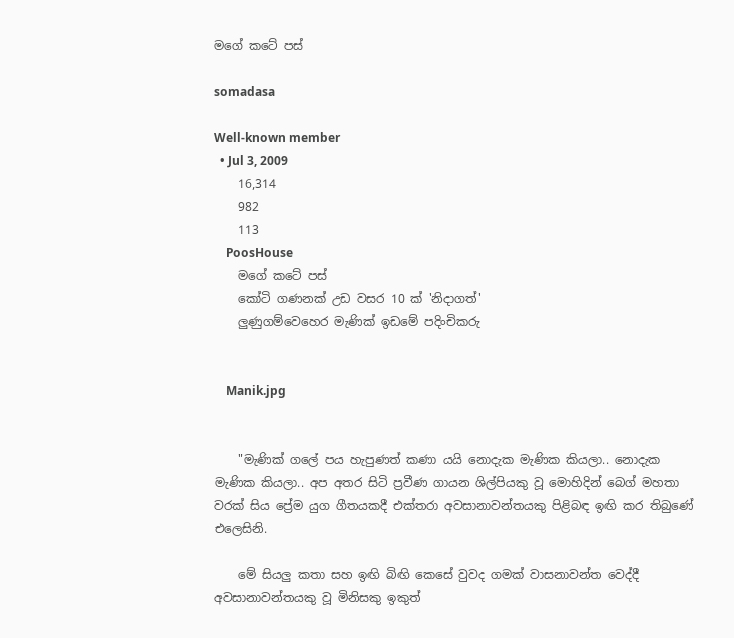මගේ කටේ පස්‌

somadasa

Well-known member
  • Jul 3, 2009
    16,314
    982
    113
    PoosHouse
    මගේ කටේ පස්‌
    කෝටි ගණනක්‌ උඩ වසර 10 ක්‌ 'නිදාගත්'
    ලුණුගම්වෙහෙර මැණික්‌ ඉඩමේ පදිංචිකරු


    Manik.jpg


    "මැණික්‌ ගලේ පය හැපුණත් කණා යයි නොදැක මැණික කියලා.. නොදැක මැණික කියලා.. අප අතර සිටි ප්‍රවීණ ගායන ශිල්පියකු වූ මොහිදින් බෙග් මහතා වරක්‌ සිය ප්‍රේම යුග ගීතයකදී එක්‌තරා අවසානාවන්තයකු පිළිබඳ ඉඟි කර තිබුණේ එලෙසිනි.

    මේ සියලු කතා සහ ඉඟි බිඟි කෙසේ වුවද ගමක්‌ වාසනාවන්ත වෙද්දී අවසානාවන්තයකු වූ මිනිසකු ඉකුත්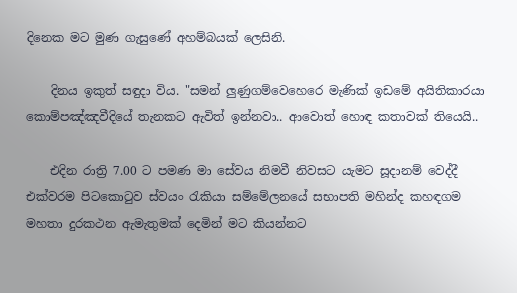දිනෙක මට මුණ ගැසුණේ අහම්බයක්‌ ලෙසිනි.

    දිනය ඉකුත් සඳුදා විය. "සමන් ලුණුගම්වෙහෙරෙ මැණික්‌ ඉඩමේ අයිතිකාරයා කොම්පඤ්ඤවීදියේ තැනකට ඇවිත් ඉන්නවා.. ආවොත් හොඳ කතාවක්‌ තියෙයි..

    එදින රාත්‍රි 7.00 ට පමණ මා සේවය නිමවී නිවසට යැමට සූදානම් වෙද්දී එක්‌වරම පිටකොටුව ස්‌වයං රැකියා සම්මේලනයේ සභාපති මහින්ද කහඳගම මහතා දුරකථන ඇමැතුමක්‌ දෙමින් මට කියන්නට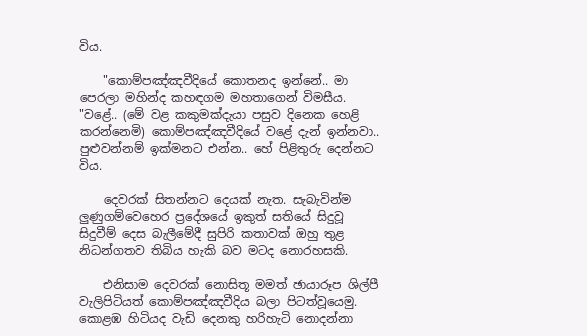විය.

    "කොම්පඤ්ඤවීදියේ කොතනද ඉන්නේ.. මා පෙරලා මහින්ද කහඳගම මහතාගෙන් විමසීය. "වළේ.. (මේ වළ කකුමක්‌දැයා පසුව දිනෙක හෙළි කරන්නෙමි) කොම්පඤ්ඤවීදියේ වළේ දැන් ඉන්නවා.. පුළුවන්නම් ඉක්‌මනට එන්න.. හේ පිළිතුරු දෙන්නට විය.

    දෙවරක්‌ සිතන්නට දෙයක්‌ නැත. සැබැවින්ම ලුණුගම්වෙහෙර ප්‍රදේශයේ ඉකුත් සතියේ සිදුවූ සිදුවීම් දෙස බැලීමේදී සුපිරි කතාවක්‌ ඔහු තුළ නිධන්ගතව තිබිය හැකි බව මටද නොරහසකි.

    එනිසාම දෙවරක්‌ නොසිතූ මමත් ඡායාරූප ශිල්පී වැලිපිටියත් කොම්පඤ්ඤවීදිය බලා පිටත්වූයෙමු. කොළඹ හිටියද වැඩි දෙනකු හරිහැටි නොදන්නා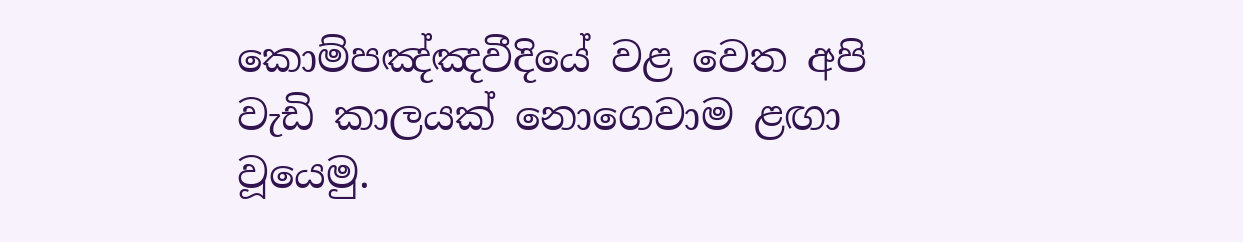කොම්පඤ්ඤවීදියේ වළ වෙත අපි වැඩි කාලයක්‌ නොගෙවාම ළඟා වූයෙමු.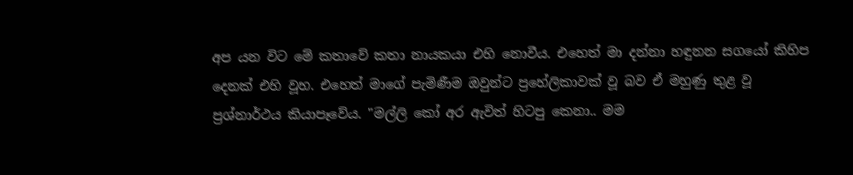අප යන විට මේ කතාවේ කතා නායකයා එහි නොවීය. එහෙත් මා දන්නා හඳුනන සගයෝ කිහිප දෙනක්‌ එහි වූහ. එහෙත් මාගේ පැමිණීම ඔවුන්ට ප්‍රහේලිකාවක්‌ වූ බව ඒ මහුණු තුළ වූ ප්‍රශ්නාර්ථය කියාපෑවේය. "මල්ලි කෝ අර ඇවිත් හිටපු කෙනා.. මම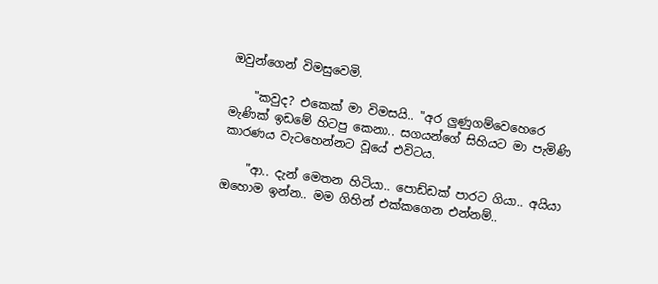ඔවුන්ගෙන් විමසුවෙමි.

    "කවුද? එකෙක්‌ මා විමසයි.. "අර ලුණුගම්වෙහෙරෙ මැණික්‌ ඉඩමේ හිටපු කෙනා.. සගයන්ගේ සිහියට මා පැමිණි කාරණය වැටහෙන්නට වූයේ එවිටය.

    "ආ.. දැන් මෙතන හිටියා.. පොඩ්ඩක්‌ පාරට ගියා.. අයියා ඔහොම ඉන්න.. මම ගිහින් එක්‌කගෙන එන්නම්..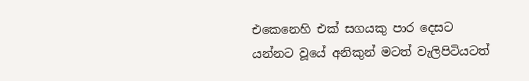එකෙනෙහි එක්‌ සගයකු පාර දෙසට යන්නට වූයේ අනිකුන් මටත් වැලිපිටියටත්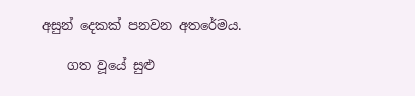අසුන් දෙකක්‌ පනවන අතරේමය.

    ගත වූයේ සුළු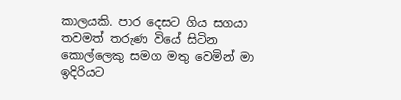කාලයකි. පාර දෙසට ගිය සගයා තවමත් තරුණ වියේ සිටින කොල්ලෙකු සමග මතු වෙමින් මා ඉදිරියට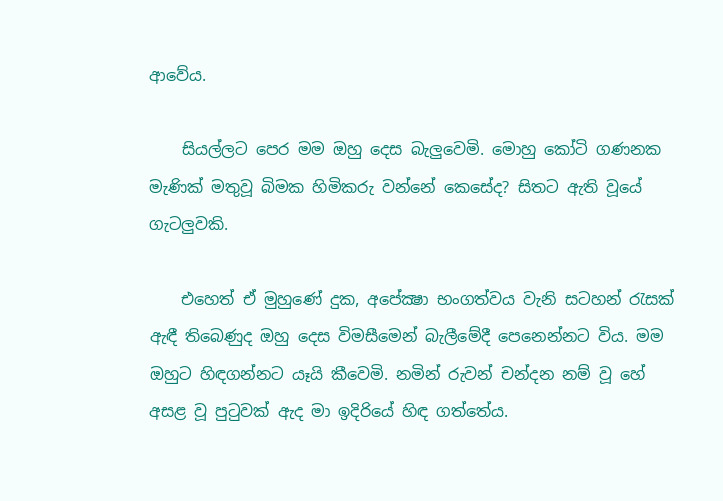ආවේය.

    සියල්ලට පෙර මම ඔහු දෙස බැලුවෙමි. මොහු කෝටි ගණනක මැණික්‌ මතුවූ බිමක හිමිකරු වන්නේ කෙසේද? සිතට ඇති වූයේ ගැටලුවකි.

    එහෙත් ඒ මුහුණේ දුක, අපේක්‍ෂා භංගත්වය වැනි සටහන් රැසක්‌ ඇඳී තිබෙණුද ඔහු දෙස විමසීමෙන් බැලීමේදී පෙනෙන්නට විය. මම ඔහුට හිඳගන්නට යෑයි කීවෙමි. නමින් රුවන් චන්දන නම් වූ හේ අසළ වූ පුටුවක්‌ ඇද මා ඉදිරියේ හිඳ ගත්තේය.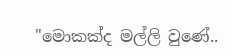"මොකක්‌ද මල්ලි වුණේ..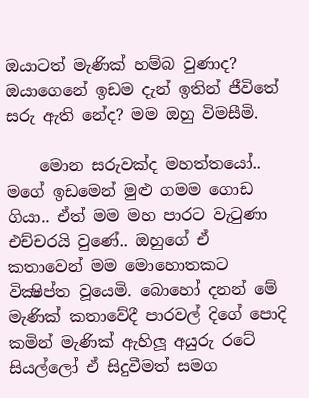ඔයාටත් මැණික්‌ හම්බ වුණාද? ඔයාගෙනේ ඉඩම දැන් ඉතින් ජීවිතේ සරු ඇති නේද? මම ඔහු විමසීමි.

    මොන සරුවක්‌ද මහත්තයෝ.. මගේ ඉඩමෙන් මුළු ගමම ගොඩ ගියා.. ඒත් මම මහ පාරට වැටුණා එච්චරයි වුණේ.. ඔහුගේ ඒ කතාවෙන් මම මොහොතකට වික්‍ෂිප්ත වූයෙමි. බොහෝ දනන් මේ මැණික්‌ කතාවේදී පාරවල් දිගේ පොදි කමින් මැණික්‌ ඇහිලූ අයුරු රටේ සියල්ලෝ ඒ සිදුවීමත් සමග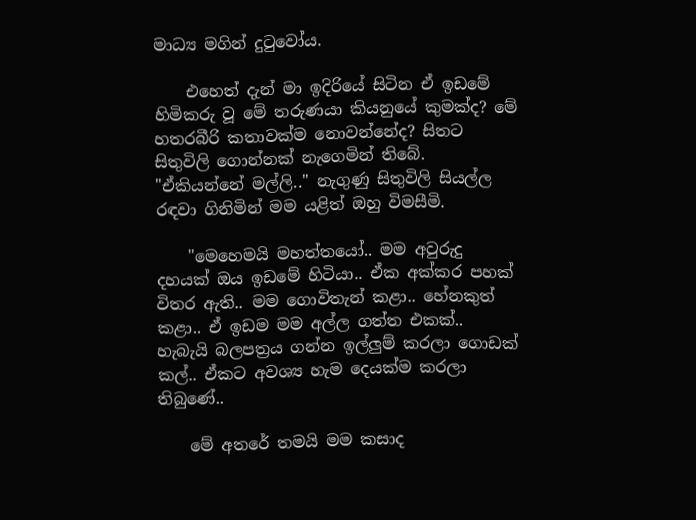මාධ්‍ය මගින් දුටුවෝය.

    එහෙත් දැන් මා ඉදිරියේ සිටින ඒ ඉඩමේ හිමිකරු වූ මේ තරුණයා කියනුයේ කුමක්‌ද? මේ හතරබීරි කතාවක්‌ම නොවන්නේද? සිතට සිතුවිලි ගොන්නක්‌ නැගෙමින් තිබේ. "ඒකියන්නේ මල්ලි.." නැගුණු සිතුවිලි සියල්ල රඳවා ගිනිමින් මම යළිත් ඔහු විමසීමි.

    "මෙහෙමයි මහත්තයෝ.. මම අවුරුදු දහයක්‌ ඔය ඉඩමේ හිටියා.. ඒක අක්‌කර පහක්‌ විතර ඇති.. මම ගොවිතැන් කළා.. හේනකුත් කළා.. ඒ ඉඩම මම අල්ල ගත්ත එකක්‌.. හැබැයි බලපත්‍රය ගන්න ඉල්ලුම් කරලා ගොඩක්‌ කල්.. ඒකට අවශ්‍ය හැම දෙයක්‌ම කරලා තිබුණේ..

    මේ අතරේ තමයි මම කසාද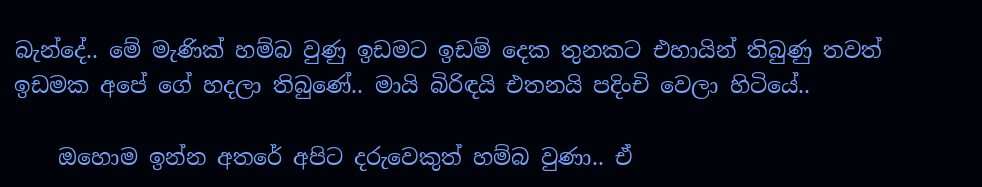බැන්දේ.. මේ මැණික්‌ හම්බ වුණු ඉඩමට ඉඩම් දෙක තුනකට එහායින් තිබුණු තවත් ඉඩමක අපේ ගේ හදලා තිබුණේ.. මායි බිරිඳයි එතනයි පදිංචි වෙලා හිටියේ..

    ඔහොම ඉන්න අතරේ අපිට දරුවෙකුත් හම්බ වුණා.. ඒ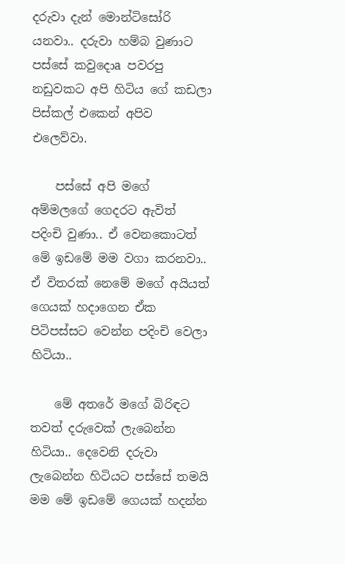දරුවා දැන් මොන්ටිසෝරි යනවා.. දරුවා හම්බ වුණාට පස්‌සේ කවුදොa පවරපු නඩුවකට අපි හිටිය ගේ කඩලා පිස්‌කල් එකෙන් අපිව එලෙව්වා.

    පස්‌සේ අපි මගේ අම්මලගේ ගෙදරට ඇවිත් පදිංචි වුණා.. ඒ වෙනකොටත් මේ ඉඩමේ මම වගා කරනවා.. ඒ විතරක්‌ නෙමේ මගේ අයියත් ගෙයක්‌ හදාගෙන ඒක පිටිපස්‌සට වෙන්න පදිංචි වෙලා හිටියා..

    මේ අතරේ මගේ බිරිඳට තවත් දරුවෙක්‌ ලැබෙන්න හිටියා.. දෙවෙනි දරුවා ලැබෙන්න හිටියට පස්‌සේ තමයි මම මේ ඉඩමේ ගෙයක්‌ හදන්න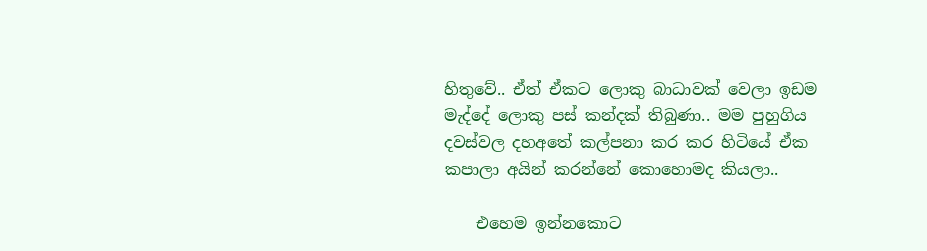හිතුවේ.. ඒත් ඒකට ලොකු බාධාවක්‌ වෙලා ඉඩම මැද්දේ ලොකු පස්‌ කන්දක්‌ තිබුණා.. මම පුහුගිය දවස්‌වල දහඅතේ කල්පනා කර කර හිටියේ ඒක කපාලා අයින් කරන්නේ කොහොමද කියලා..

    එහෙම ඉන්නකොට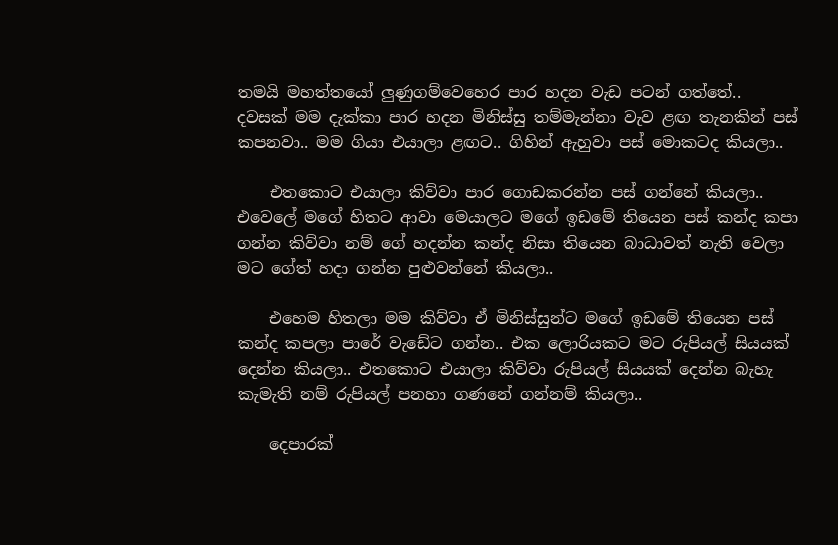තමයි මහත්තයෝ ලුණුගම්වෙහෙර පාර හදන වැඩ පටන් ගත්තේ.. දවසක්‌ මම දැක්‌කා පාර හදන මිනිස්‌සු තම්මැන්නා වැව ළඟ තැනකින් පස්‌ කපනවා.. මම ගියා එයාලා ළඟට.. ගිහින් ඇහුවා පස්‌ මොකටද කියලා..

    එතකොට එයාලා කිව්වා පාර ගොඩකරන්න පස්‌ ගන්නේ කියලා.. එවෙලේ මගේ හිතට ආවා මෙයාලට මගේ ඉඩමේ තියෙන පස්‌ කන්ද කපා ගන්න කිව්වා නම් ගේ හදන්න කන්ද නිසා තියෙන බාධාවත් නැති වෙලා මට ගේත් හදා ගන්න පුළුවන්නේ කියලා..

    එහෙම හිතලා මම කිව්වා ඒ මිනිස්‌සුන්ට මගේ ඉඩමේ තියෙන පස්‌ කන්ද කපලා පාරේ වැඩේට ගන්න.. එක ලොරියකට මට රුපියල් සියයක්‌ දෙන්න කියලා.. එතකොට එයාලා කිව්වා රුපියල් සියයක්‌ දෙන්න බැහැ කැමැති නම් රුපියල් පනහා ගණනේ ගන්නම් කියලා..

    දෙපාරක්‌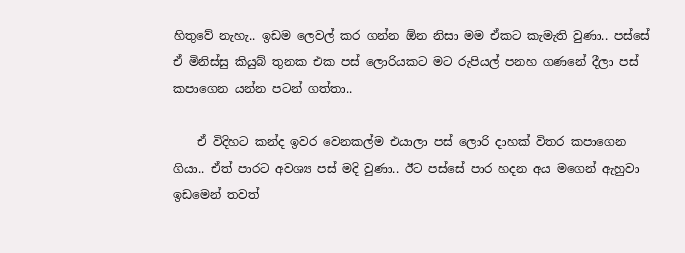හිතුවේ නැහැ.. ඉඩම ලෙවල් කර ගන්න ඕන නිසා මම ඒකට කැමැති වුණා.. පස්‌සේ ඒ මිනිස්‌සු කියුබ් තුනක එක පස්‌ ලොරියකට මට රුපියල් පනහ ගණනේ දීලා පස්‌ කපාගෙන යන්න පටන් ගත්තා..

    ඒ විදිහට කන්ද ඉවර වෙනකල්ම එයාලා පස්‌ ලොරි දාහක්‌ විතර කපාගෙන ගියා.. ඒත් පාරට අවශ්‍ය පස්‌ මදි වුණා.. ඊට පස්‌සේ පාර හදන අය මගෙන් ඇහුවා ඉඩමෙන් තවත්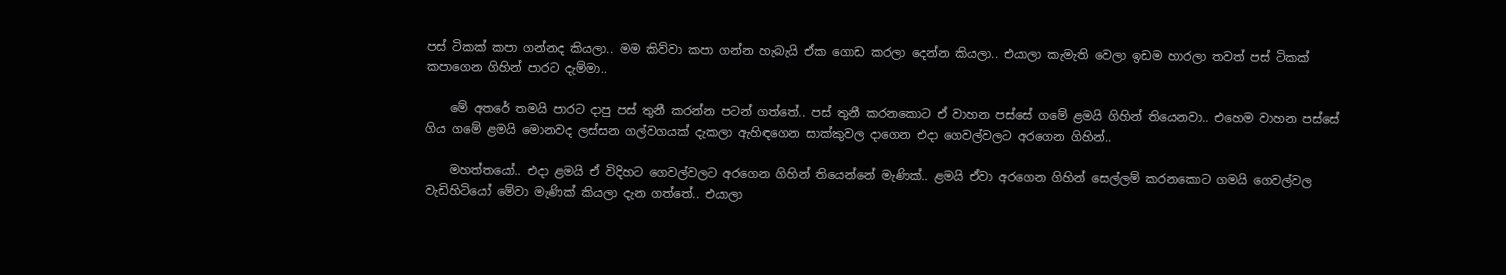පස්‌ ටිකක්‌ කපා ගන්නද කියලා.. මම කිව්වා කපා ගන්න හැබැයි ඒක ගොඩ කරලා දෙන්න කියලා.. එයාලා කැමැති වෙලා ඉඩම හාරලා තවත් පස්‌ ටිකක්‌ කපාගෙන ගිහින් පාරට දැම්මා..

    මේ අතරේ තමයි පාරට දාපු පස්‌ තුනී කරන්න පටන් ගත්තේ.. පස්‌ තුනී කරනකොට ඒ වාහන පස්‌සේ ගමේ ළමයි ගිහින් තියෙනවා.. එහෙම වාහන පස්‌සේ ගිය ගමේ ළමයි මොනවද ලස්‌සන ගල්වගයක්‌ දැකලා ඇහිඳගෙන සාක්‌කුවල දාගෙන එදා ගෙවල්වලට අරගෙන ගිහින්..

    මහත්තයෝ.. එදා ළමයි ඒ විදිහට ගෙවල්වලට අරගෙන ගිහින් තියෙන්නේ මැණික්‌.. ළමයි ඒවා අරගෙන ගිහින් සෙල්ලම් කරනකොට ගමයි ගෙවල්වල වැඩිහිටියෝ මේවා මැණික්‌ කියලා දැන ගත්තේ.. එයාලා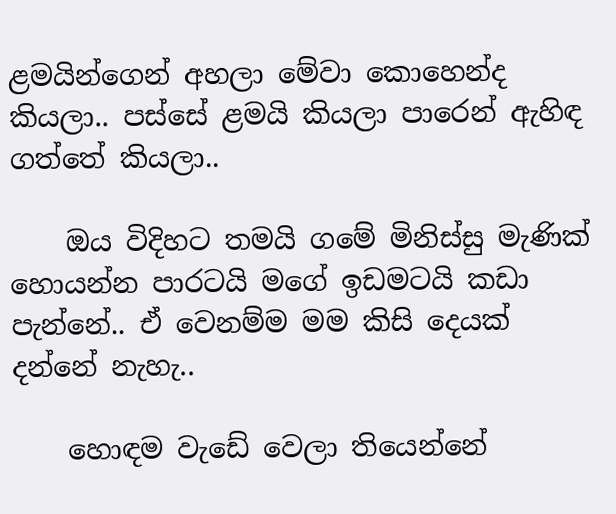ළමයින්ගෙන් අහලා මේවා කොහෙන්ද කියලා.. පස්‌සේ ළමයි කියලා පාරෙන් ඇහිඳ ගත්තේ කියලා..

    ඔය විදිහට තමයි ගමේ මිනිස්‌සු මැණික්‌ හොයන්න පාරටයි මගේ ඉඩමටයි කඩා පැන්නේ.. ඒ වෙනම්ම මම කිසි දෙයක්‌ දන්නේ නැහැ..

    හොඳම වැඩේ වෙලා තියෙන්නේ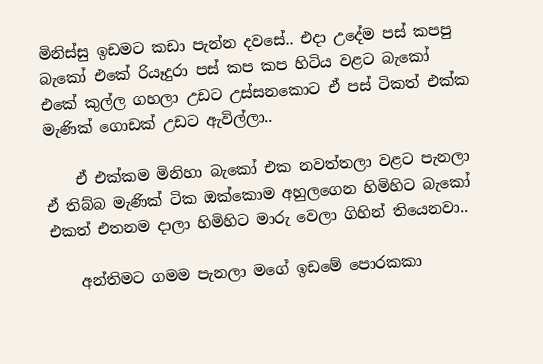මිනිස්‌සු ඉඩමට කඩා පැන්න දවසේ.. එදා උදේම පස්‌ කපපු බැකෝ එකේ රියෑදුරා පස්‌ කප කප හිටිය වළට බැකෝ එකේ කුල්ල ගහලා උඩට උස්‌සනකොට ඒ පස්‌ ටිකත් එක්‌ක මැණික්‌ ගොඩක්‌ උඩට ඇවිල්ලා..

    ඒ එක්‌කම මිනිහා බැකෝ එක නවත්තලා වළට පැනලා ඒ තිබ්බ මැණික්‌ ටික ඔක්‌කොම අහුලගෙන හිමිහිට බැකෝ එකත් එතනම දාලා හිමිහිට මාරු වෙලා ගිහින් තියෙනවා..

    අන්තිමට ගමම පැනලා මගේ ඉඩමේ පොරකකා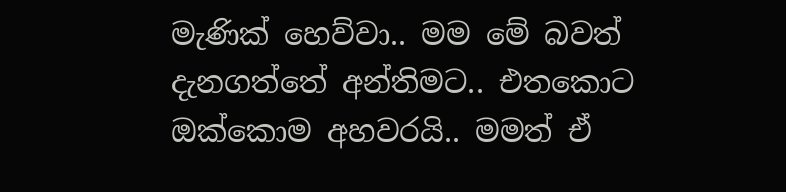මැණික්‌ හෙව්වා.. මම මේ බවත් දැනගත්තේ අන්තිමට.. එතකොට ඔක්‌කොම අහවරයි.. මමත් ඒ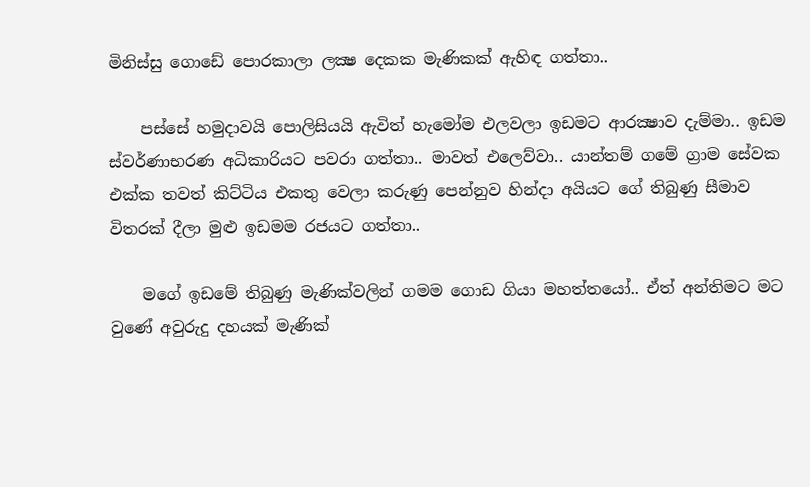මිනිස්‌සු ගොඩේ පොරකාලා ලක්‍ෂ දෙකක මැණිකක්‌ ඇහිඳ ගත්තා..

    පස්‌සේ හමුදාවයි පොලිසියයි ඇවිත් හැමෝම එලවලා ඉඩමට ආරක්‍ෂාව දැම්මා.. ඉඩම ස්‌වර්ණාභරණ අධිකාරියට පවරා ගත්තා.. මාවත් එලෙව්වා.. යාන්තම් ගමේ ග්‍රාම සේවක එක්‌ක තවත් කිට්‌ටිය එකතු වෙලා කරුණු පෙන්නුව හින්දා අයියට ගේ තිබුණු සීමාව විතරක්‌ දීලා මුළු ඉඩමම රජයට ගත්තා..

    මගේ ඉඩමේ තිබුණු මැණික්‌වලින් ගමම ගොඩ ගියා මහත්තයෝ.. ඒත් අන්තිමට මට වුණේ අවුරුදු දහයක්‌ මැණික්‌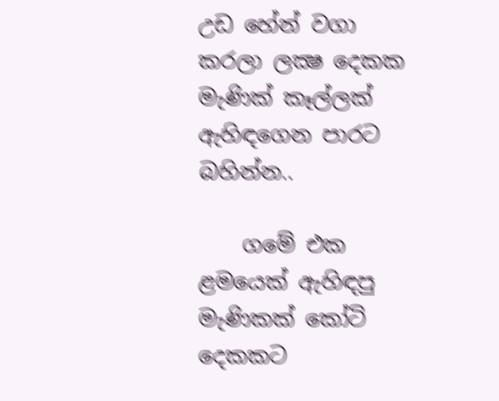උඩ හේන් වගා කරලා ලක්‍ෂ දෙකක මැණික්‌ කෑල්ලක්‌ ඇහිඳගෙන පාරට බහින්න..

    ගමේ එක ළමයෙක්‌ ඇහිඳපු මැණිකක්‌ කෝටි දෙකකට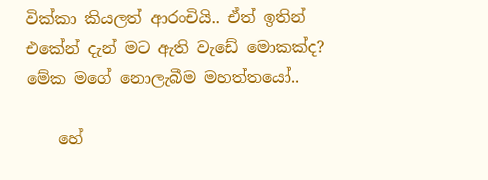වික්‌කා කියලත් ආරංචියි.. ඒත් ඉතින් එකේන් දැන් මට ඇති වැඩේ මොකක්‌ද? මේක මගේ නොලැබීම මහත්තයෝ..

    හේ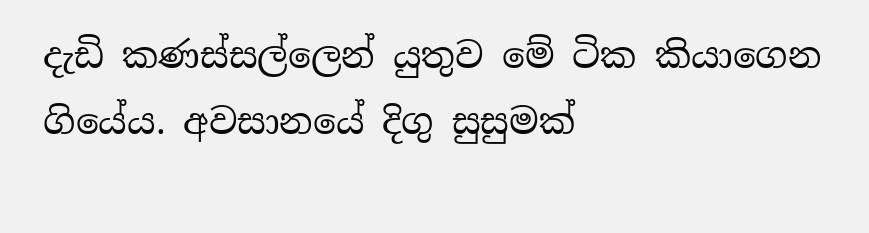දැඩි කණස්‌සල්ලෙන් යුතුව මේ ටික කියාගෙන ගියේය. අවසානයේ දිගු සුසුමක්‌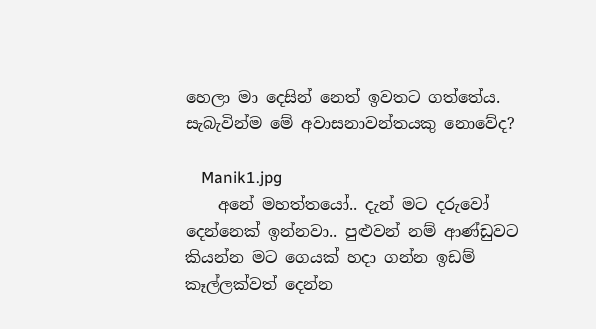හෙලා මා දෙසින් නෙත් ඉවතට ගත්තේය. සැබැවින්ම මේ අවාසනාවන්තයකු නොවේද?

    Manik1.jpg
    අනේ මහත්තයෝ.. දැන් මට දරුවෝ දෙන්නෙක්‌ ඉන්නවා.. පුළුවන් නම් ආණ්‌ඩුවට කියන්න මට ගෙයක්‌ හදා ගන්න ඉඩම් කෑල්ලක්‌වත් දෙන්න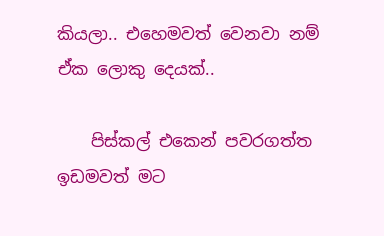කියලා.. එහෙමවත් වෙනවා නම් ඒක ලොකු දෙයක්‌..

    පිස්‌කල් එකෙන් පවරගත්ත ඉඩමවත් මට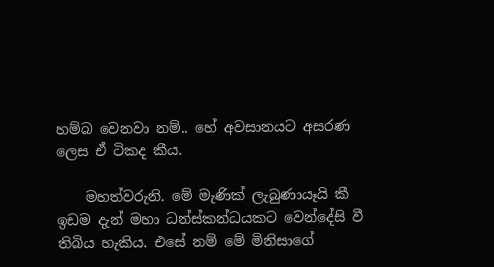හම්බ වෙනවා නම්.. හේ අවසානයට අසරණ ලෙස ඒ ටිකද කීය.

    මහත්වරුනි. මේ මැණික්‌ ලැබුණායෑයි කී ඉඩම දැන් මහා ධන්ස්‌කන්ධයකට වෙන්දේසි වී තිබිය හැකිය. එසේ නම් මේ මිනිසාගේ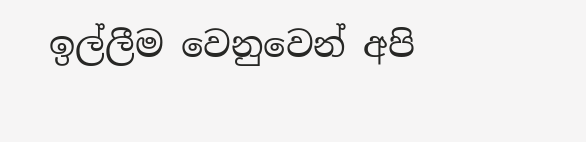ඉල්ලීම වෙනුවෙන් අපි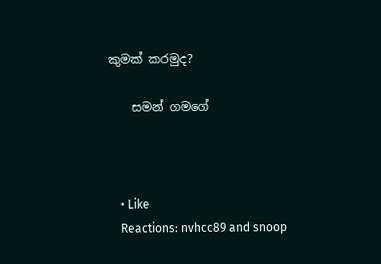කුමක්‌ කරමුද?

    සමන් ගමගේ



    • Like
    Reactions: nvhcc89 and snoop